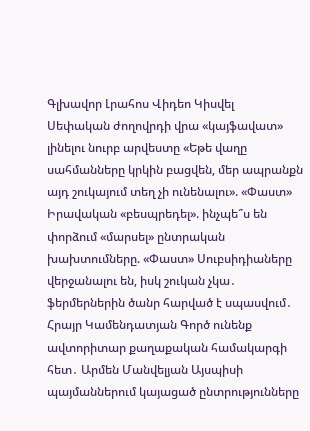Գլխավոր Լրահոս Վիդեո Կիսվել
Սեփական ժողովրդի վրա «կայֆավատ» լինելու նուրբ արվեստը «Եթե վաղը սահմանները կրկին բացվեն, մեր ապրանքն այդ շուկայում տեղ չի ունենալու». «Փաստ» Իրավական «բեսպրեդել». ինչպե՞ս են փորձում «մարսել» ընտրական խախտումները. «Փաստ» Սուբսիդիաները վերջանալու են, իսկ շուկան չկա․ ֆերմերներին ծանր հարված է սպասվում․ Հրայր Կամենդատյան Գործ ունենք ավտորիտար քաղաքական համակարգի հետ․ Արմեն Մանվելյան Այսպիսի պայմաններում կայացած ընտրությունները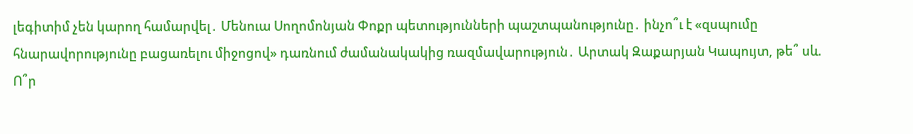լեգիտիմ չեն կարող համարվել․ Մենուա Սողոմոնյան Փոքր պետությունների պաշտպանությունը․ ինչո՞ւ է «զսպումը հնարավորությունը բացառելու միջոցով» դառնում ժամանակակից ռազմավարություն․ Արտակ Զաքարյան Կապույտ, թե՞ սև. Ո՞ր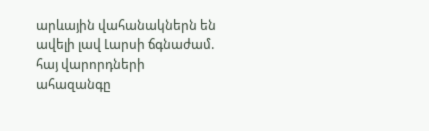արևային վահանակներն են ավելի լավ Լարսի ճգնաժամ. հայ վարորդների ահազանգը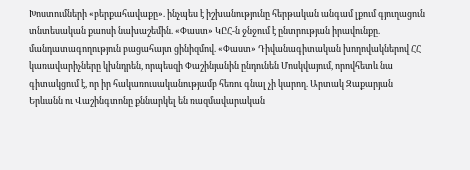Խոստումների «բերքահավաքը». ինչպես է իշխանությունը հերթական անգամ լքում գյուղացուն տնտեսական քաոսի նախաշեմին. «Փաստ» ԿԸՀ-ն ջնջում է ընտրության իրավունքը. մանդատագողություն բացահայտ ցինիզմով. «Փաստ» Դիվանագիտական խողովակներով ՀՀ կառավարիչները կխնդրեն, որպեսզի Փաշինյանին ընդունեն Մոսկվայում, որովհետև նա գիտակցում է, որ իր հակառուսականությամբ հեռու գնալ չի կարող. Արտակ Զաքարյան
Երևանն ու Վաշինգտոնը քննարկել են ռազմավարական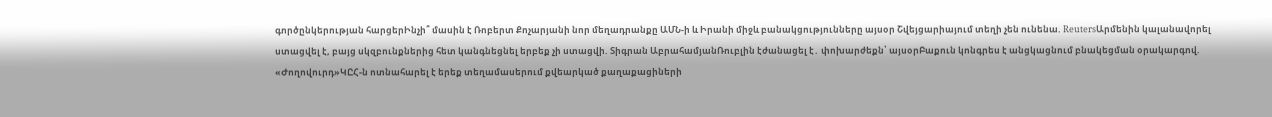գործընկերության հարցերԻնչի՞ մասին է Ռոբերտ Քոչարյանի նոր մեղադրանքը ԱՄՆ-ի և Իրանի միջև բանակցությունները այսօր Շվեյցարիայում տեղի չեն ունենա. ReutersԱրմենին կալանավորել ստացվել է, բայց սկզբունքներից հետ կանգնեցնել երբեք չի ստացվի. Տիգրան ԱբրահամյանՌուբլին էժանացել է․ փոխարժեքն՝ այսօրԲաքուն կոնգրես է անցկացնում բնակեցման օրակարգով. «Ժողովուրդ»ԿԸՀ-ն ոտնահարել է երեք տեղամասերում քվեարկած քաղաքացիների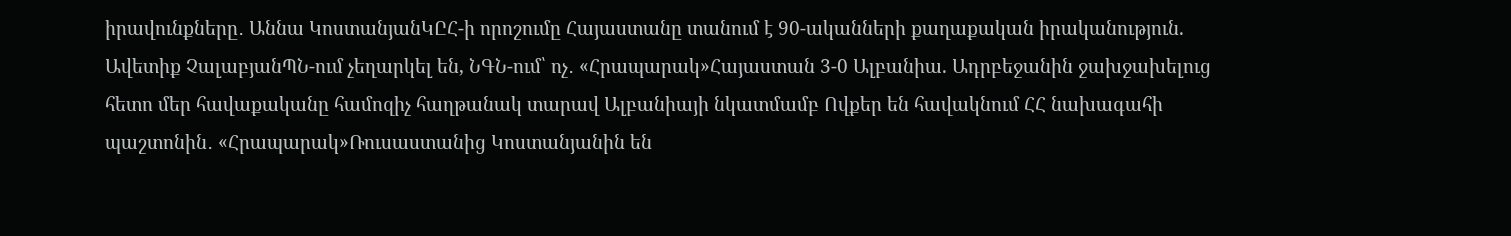իրավունքները․ Աննա ԿոստանյանԿԸՀ-ի որոշումը Հայաստանը տանում է 90-ականների քաղաքական իրականություն. Ավետիք ՉալաբյանՊՆ-ում չեղարկել են, ՆԳՆ-ում՝ ոչ․ «Հրապարակ»Հայաստան 3-0 Ալբանիա. Ադրբեջանին ջախջախելուց հետո մեր հավաքականը համոզիչ հաղթանակ տարավ Ալբանիայի նկատմամբ Ովքեր են հավակնում ՀՀ նախագահի պաշտոնին․ «Հրապարակ»Ռուսաստանից Կոստանյանին են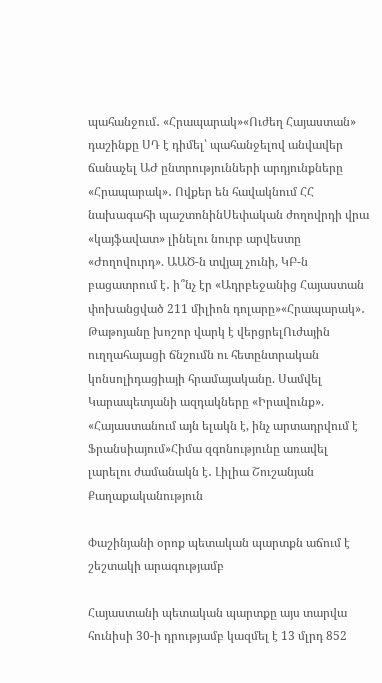պահանջում․ «Հրապարակ»«Ուժեղ Հայաստան» դաշինքը ՍԴ է դիմել՝ պահանջելով անվավեր ճանաչել ԱԺ ընտրությունների արդյունքները «Հրապարակ»․ Ովքեր են հավակնում ՀՀ նախագահի պաշտոնինՍեփական ժողովրդի վրա «կայֆավատ» լինելու նուրբ արվեստը «Ժողովուրդ». ԱԱԾ-ն տվյալ չունի, ԿԲ-ն բացատրում է․ ի՞նչ էր «Ադրբեջանից Հայաստան փոխանցված 211 միլիոն դոլարը»«Հրապարակ»․ Թաթոյանը խոշոր վարկ է վերցրելՈւժային ուղղահայացի ճնշումն ու հետընտրական կոնսոլիդացիայի հրամայականը. Սամվել Կարապետյանի ազդակները «Իրավունք». «Հայաստանում այն ելակն է, ինչ արտադրվում է Ֆրանսիայում»Հիմա զգոնությունը առավել լարելու ժամանակն է․ Լիլիա Շուշանյան
Քաղաքականություն

Փաշինյանի օրոք պետական պարտքն աճում է շեշտակի արագությամբ

Հայաստանի պետական պարտքը այս տարվա հունիսի 30-ի դրությամբ կազմել է 13 մլրդ 852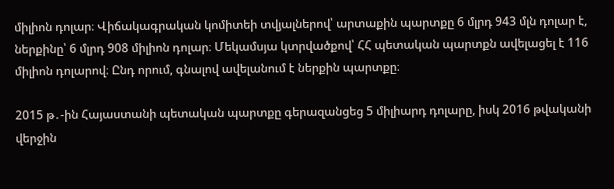միլիոն դոլար։ Վիճակագրական կոմիտեի տվյալներով՝ արտաքին պարտքը 6 մլրդ 943 մլն դոլար է, ներքինը՝ 6 մլրդ 908 միլիոն դոլար։ Մեկամսյա կտրվածքով՝ ՀՀ պետական պարտքն ավելացել է 116 միլիոն դոլարով։ Ընդ որում, գնալով ավելանում է ներքին պարտքը։

2015 թ․-ին Հայաստանի պետական պարտքը գերազանցեց 5 միլիարդ դոլարը, իսկ 2016 թվականի վերջին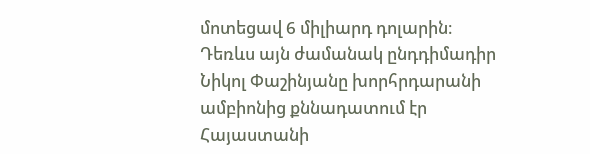մոտեցավ 6 միլիարդ դոլարին։ Դեռևս այն ժամանակ ընդդիմադիր Նիկոլ Փաշինյանը խորհրդարանի ամբիոնից քննադատում էր Հայաստանի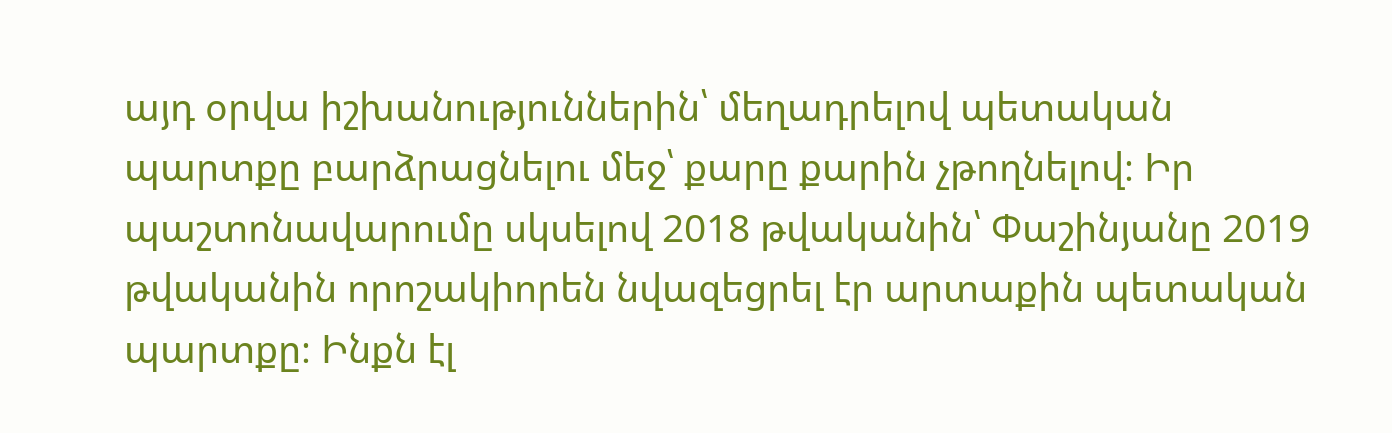այդ օրվա իշխանություններին՝ մեղադրելով պետական պարտքը բարձրացնելու մեջ՝ քարը քարին չթողնելով։ Իր պաշտոնավարումը սկսելով 2018 թվականին՝ Փաշինյանը 2019 թվականին որոշակիորեն նվազեցրել էր արտաքին պետական պարտքը։ Ինքն էլ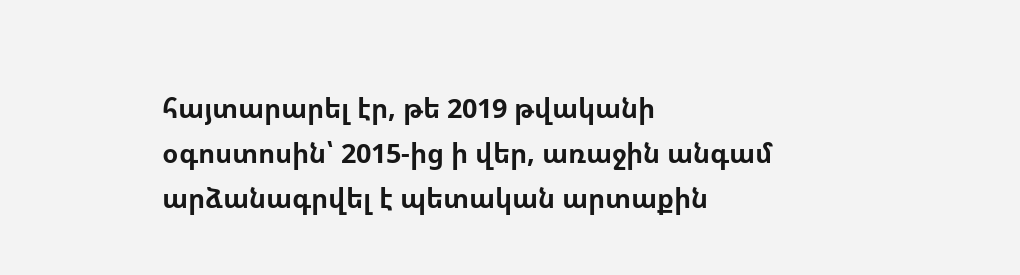հայտարարել էր, թե 2019 թվականի օգոստոսին՝ 2015-ից ի վեր, առաջին անգամ արձանագրվել է պետական արտաքին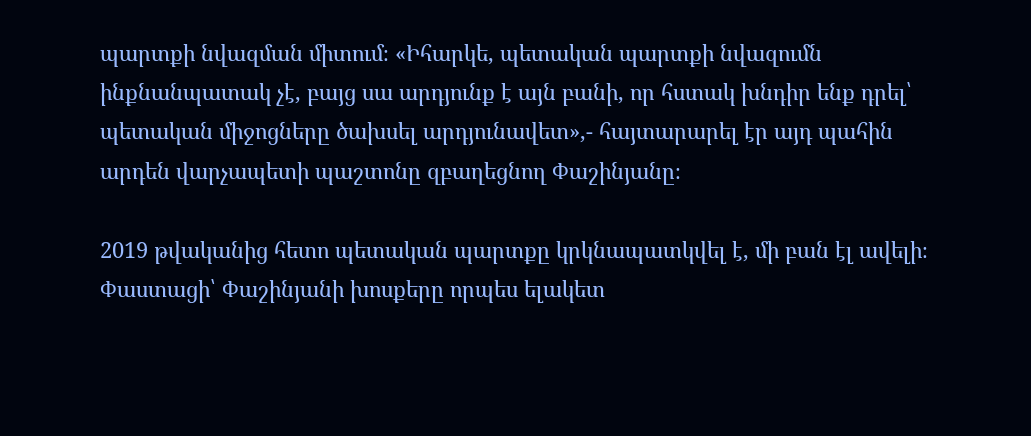պարտքի նվազման միտում։ «Իհարկե, պետական պարտքի նվազումն ինքնանպատակ չէ, բայց սա արդյունք է այն բանի, որ հստակ խնդիր ենք դրել՝ պետական միջոցները ծախսել արդյունավետ»,- հայտարարել էր այդ պահին արդեն վարչապետի պաշտոնը զբաղեցնող Փաշինյանը։

2019 թվականից հետո պետական պարտքը կրկնապատկվել է, մի բան էլ ավելի։ Փաստացի՝ Փաշինյանի խոսքերը որպես ելակետ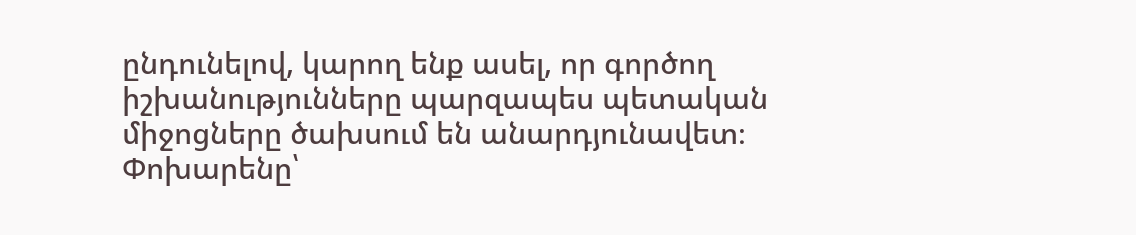ընդունելով, կարող ենք ասել, որ գործող իշխանությունները պարզապես պետական միջոցները ծախսում են անարդյունավետ։ Փոխարենը՝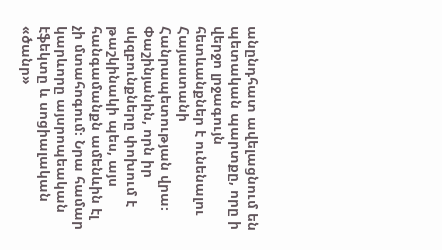անընդհատ ավելացնում են պետական պարտքը, որը ի վերջո լրջագույն հետևանքներ է ունենալու Հայաստանի Հանրապետության վրա։ Փաշինյանին, որն իր սկզբունքները փոխում է թաշկինակի պես, այս հանգամանքն ամենևին էլ չի մտահոգում։ Նրա համար կարևորը այսրոպեական էֆեկտը և սոցիալական «ծանր»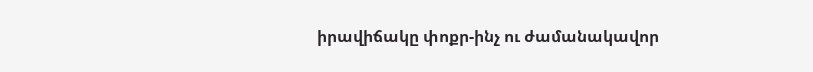իրավիճակը փոքր-ինչ ու ժամանակավոր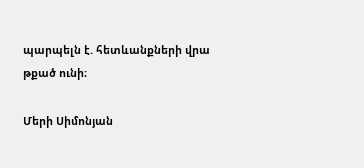պարպելն է. հետևանքների վրա թքած ունի։

Մերի Սիմոնյան